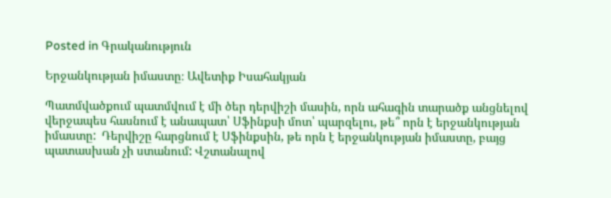Posted in Գրականություն

Երջանկության իմաստը։ Ավետիք Իսահակյան

Պատմվածքում պատմվում է մի ծեր դերվիշի մասին, որն ահագին տարածք անցնելով վերջապես հասնում է անապատ՝ Սֆինքսի մոտ՝ պարզելու, թե՞ որն է երջանկության իմաստը:  Դերվիշը հարցնում է Սֆինքսին, թե որն է երջանկության իմաստը, բայց պատասխան չի ստանում: Վշտանալով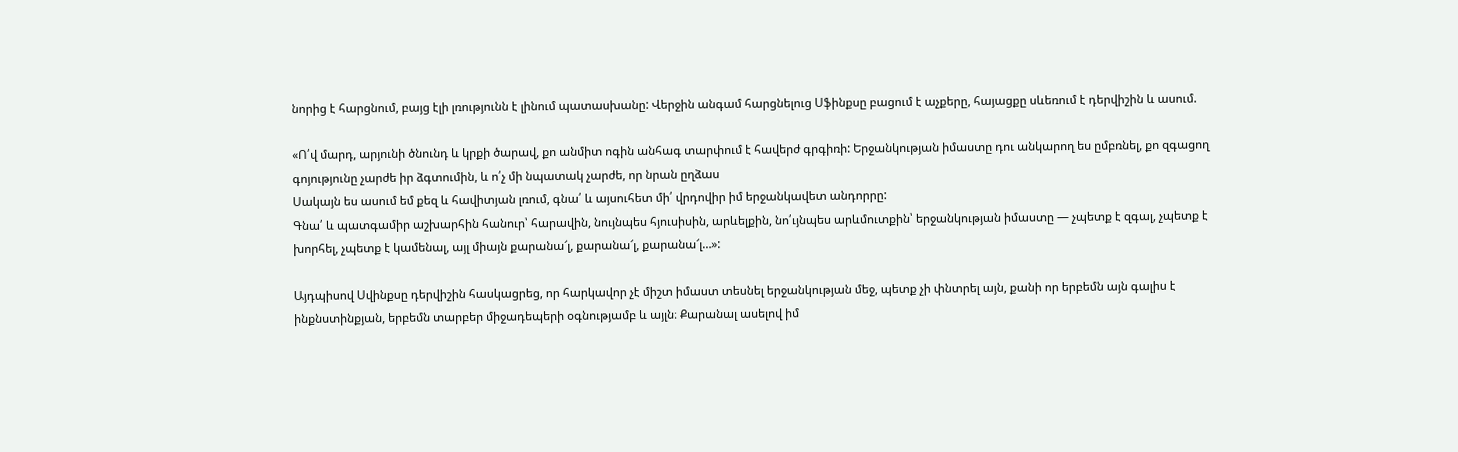նորից է հարցնում, բայց էլի լռությունն է լինում պատասխանը: Վերջին անգամ հարցնելուց Սֆինքսը բացում է աչքերը, հայացքը սևեռում է դերվիշին և ասում.

«Ո՛վ մարդ, արյունի ծնունդ և կրքի ծարավ, քո անմիտ ոգին անհագ տարփում է հավերժ գրգիռի: Երջանկության իմաստը դու անկարող ես ըմբռնել, քո զգացող գոյությունը չարժե իր ձգտումին, և ո՛չ մի նպատակ չարժե, որ նրան ըղձաս
Սակայն ես ասում եմ քեզ և հավիտյան լռում, գնա՛ և այսուհետ մի՛ վրդովիր իմ երջանկավետ անդորրը:
Գնա՛ և պատգամիր աշխարհին հանուր՝ հարավին, նույնպես հյուսիսին, արևելքին, նո՛ւյնպես արևմուտքին՝ երջանկության իմաստը — չպետք է զգալ, չպետք է խորհել, չպետք է կամենալ, այլ միայն քարանա՜լ, քարանա՜լ, քարանա՜լ…»:

Այդպիսով Սվինքսը դերվիշին հասկացրեց, որ հարկավոր չէ միշտ իմաստ տեսնել երջանկության մեջ, պետք չի փնտրել այն, քանի որ երբեմն այն գալիս է ինքնստինքյան, երբեմն տարբեր միջադեպերի օգնությամբ և այլն։ Քարանալ ասելով իմ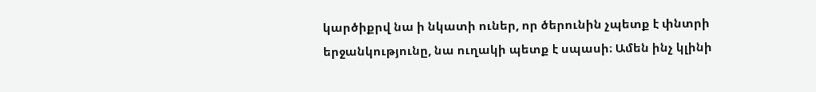կարծիքրվ նա ի նկատի ուներ, որ ծերունին չպետք է փնտրի երջանկությունը, նա ուղակի պետք է սպասի։ Ամեն ինչ կլինի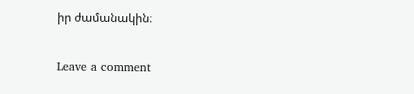իր ժամանակին։

Leave a comment